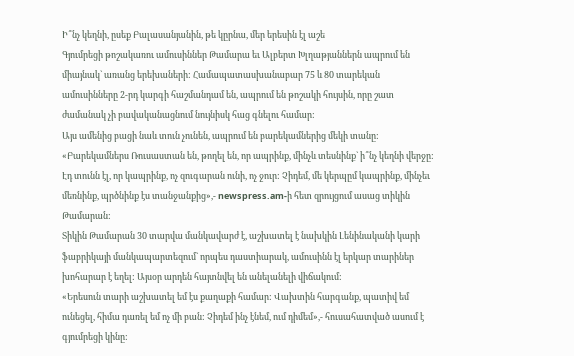Ի՞նչ կեղնի, ըսեք Բալասանյանին, թե կըրնա, մեր երեսին էլ աշե
Գյումրեցի թոշակառու ամուսիններ Թամարա եւ Ալբերտ Խլղաթյաններն ապրում են միայնակ` առանց երեխաների: Համապատասխանաբար 75 և 80 տարեկան ամուսինները 2-րդ կարգի հաշմանդամ են, ապրում են թոշակի հույսին, որը շատ ժամանակ չի բավականացնում նույնիսկ հաց գնելու համար:
Այս ամենից բացի նաև տուն չունեն, ապրում են բարեկամներից մեկի տանը:
«Բարեկամներս Ռուսաստան են, թողել են, որ ապրինք, մինչև տեսնինք` ի՞նչ կեղնի վերջը: Էդ տունն էլ, որ կապրինք, ոչ զուգարան ունի, ոչ ջուր: Չիդեմ, մե կերպըմ կապրինք, մինչեւ մեռնինք, պրծնինք էս տանջանքից»,- newspress.am-ի հետ զրույցում ասաց տիկին Թամարան:
Տիկին Թամարան 30 տարվա մանկավարժ է, աշխատել է նախկին Լենինականի կարի ֆաբրիկայի մանկապարտեզում` որպես դաստիարակ, ամուսինն էլ երկար տարիներ խոհարար է եղել: Այսօր արդեն հայտնվել են անելանելի վիճակում:
«Երեսուն տարի աշխատել եմ էս քաղաքի համար: Վախտին հարգանք, պատիվ եմ ունեցել, հիմա դառել եմ ոչ մի բան: Չիդեմ ինչ էնեմ, ում դիմեմ»,- հուսահատված ասում է գյումրեցի կինը: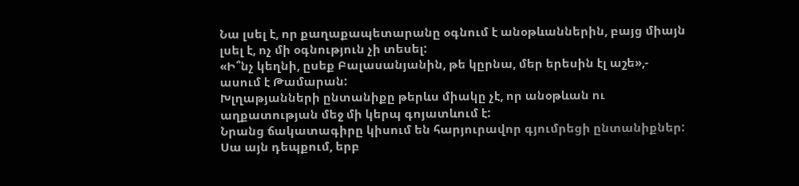Նա լսել է, որ քաղաքապետարանը օգնում է անօթևաններին, բայց միայն լսել է, ոչ մի օգնություն չի տեսել:
«Ի՞նչ կեղնի, ըսեք Բալասանյանին, թե կըրնա, մեր երեսին էլ աշե»,- ասում է Թամարան:
Խլղաթյանների ընտանիքը թերևս միակը չէ, որ անօթևան ու աղքատության մեջ մի կերպ գոյատևում է:
Նրանց ճակատագիրը կիսում են հարյուրավոր գյումրեցի ընտանիքներ: Սա այն դեպքում, երբ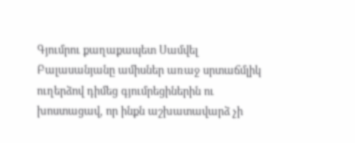Գյումրու քաղաքապետ Սամվել Բալասանյանը ամիսներ առաջ սրտաճմլիկ ուղերձով դիմեց գյումրեցիներին ու խոստացավ, որ ինքն աշխատավարձ չի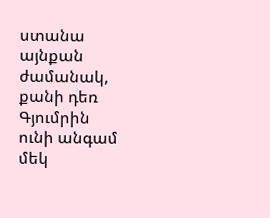ստանա այնքան ժամանակ, քանի դեռ Գյումրին ունի անգամ մեկ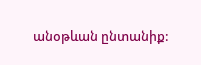անօթևան ընտանիք: